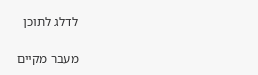לדלג לתוכן

מעבר מקיים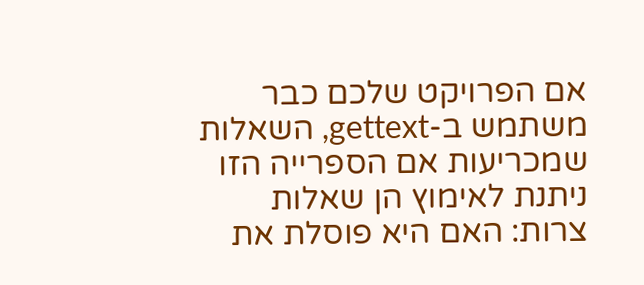אם הפרויקט שלכם כבר משתמש ב-gettext, השאלות שמכריעות אם הספרייה הזו ניתנת לאימוץ הן שאלות צרות: האם היא פוסלת את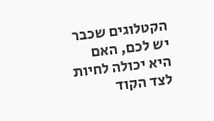הקטלוגים שכבר יש לכם, האם היא יכולה לחיות לצד הקוד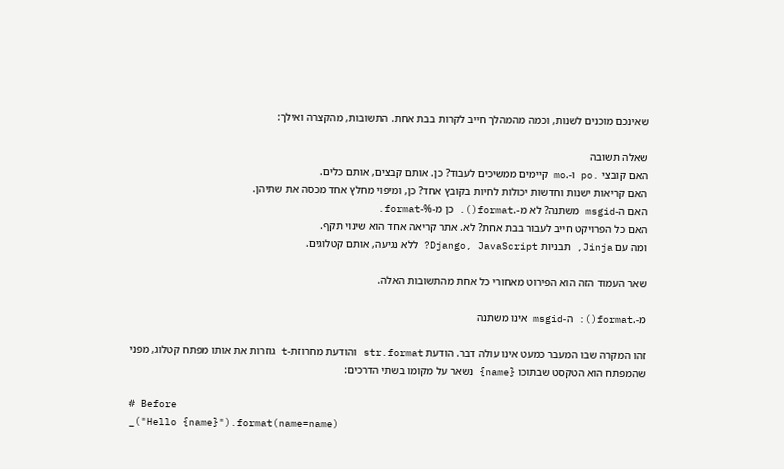שאינכם מוכנים לשנות, וכמה מהמהלך חייב לקרות בבת אחת. התשובות, מהקצרה ואילך:

שאלה תשובה
האם קובצי .po ו-.mo קיימים ממשיכים לעבוד? כן. אותם קבצים, אותם כלים.
האם קריאות ישנות וחדשות יכולות לחיות בקובץ אחד? כן, ומיפוי מחלץ אחד מכסה את שתיהן.
האם ה-msgid משתנה? לא מ-.format(). כן מ-%-format.
האם כל הפרויקט חייב לעבור בבת אחת? לא. אתר קריאה אחד הוא שינוי תקף.
ומה עם Jinja, תבניות Django, JavaScript? ללא נגיעה, אותם קטלוגים.

שאר העמוד הזה הוא הפירוט מאחורי כל אחת מהתשובות האלה.

מ-.format(): ה-msgid אינו משתנה

זהו המקרה שבו המעבר כמעט אינו עולה דבר. הודעת str.format והודעת מחרוזת-t גוזרות את אותו מפתח קטלוג, מפני שהמפתח הוא הטקסט שבתוכו {name} נשאר על מקומו בשתי הדרכים:

# Before
_("Hello {name}").format(name=name)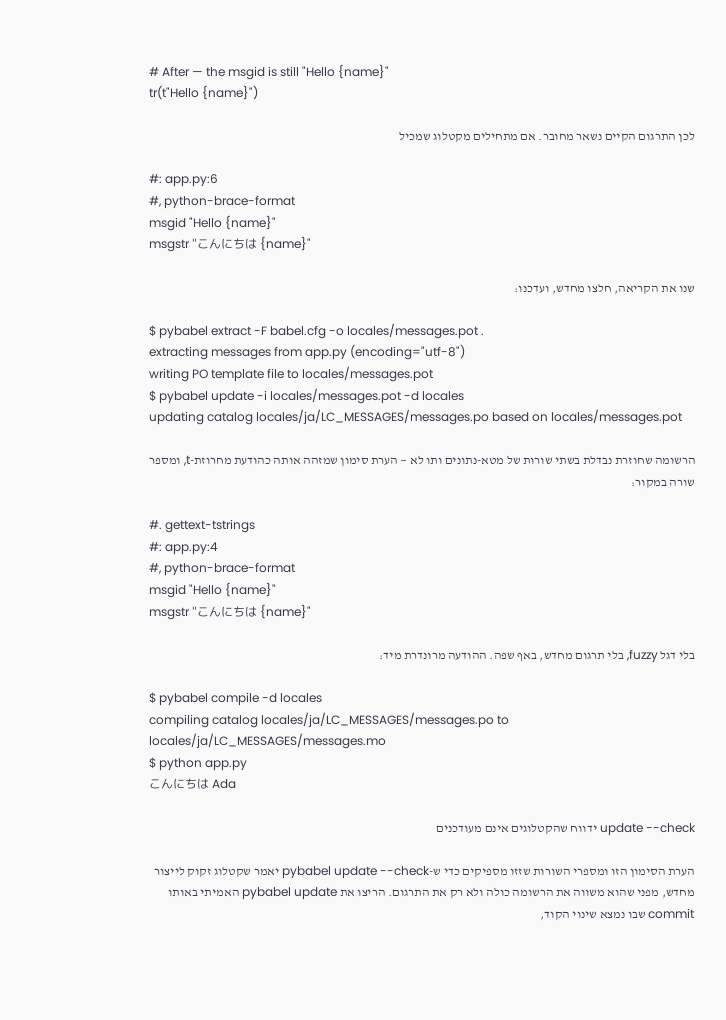# After — the msgid is still "Hello {name}"
tr(t"Hello {name}")

לכן התרגום הקיים נשאר מחובר. אם מתחילים מקטלוג שמכיל

#: app.py:6
#, python-brace-format
msgid "Hello {name}"
msgstr "こんにちは {name}"

שנו את הקריאה, חלצו מחדש, ועדכנו:

$ pybabel extract -F babel.cfg -o locales/messages.pot .
extracting messages from app.py (encoding="utf-8")
writing PO template file to locales/messages.pot
$ pybabel update -i locales/messages.pot -d locales
updating catalog locales/ja/LC_MESSAGES/messages.po based on locales/messages.pot

הרשומה שחוזרת נבדלת בשתי שורות של מטא-נתונים ותו לא — הערת סימון שמזהה אותה כהודעת מחרוזת-t, ומספר שורה במקור:

#. gettext-tstrings
#: app.py:4
#, python-brace-format
msgid "Hello {name}"
msgstr "こんにちは {name}"

בלי דגל fuzzy, בלי תרגום מחדש, באף שפה. ההודעה מרונדרת מיד:

$ pybabel compile -d locales
compiling catalog locales/ja/LC_MESSAGES/messages.po to locales/ja/LC_MESSAGES/messages.mo
$ python app.py
こんにちは Ada

update --check ידווח שהקטלוגים אינם מעודכנים

הערת הסימון הזו ומספרי השורות שזזו מספיקים כדי ש-pybabel update --check יאמר שקטלוג זקוק לייצור מחדש, מפני שהוא משווה את הרשומה כולה ולא רק את התרגום. הריצו את pybabel update האמיתי באותו commit שבו נמצא שינוי הקוד,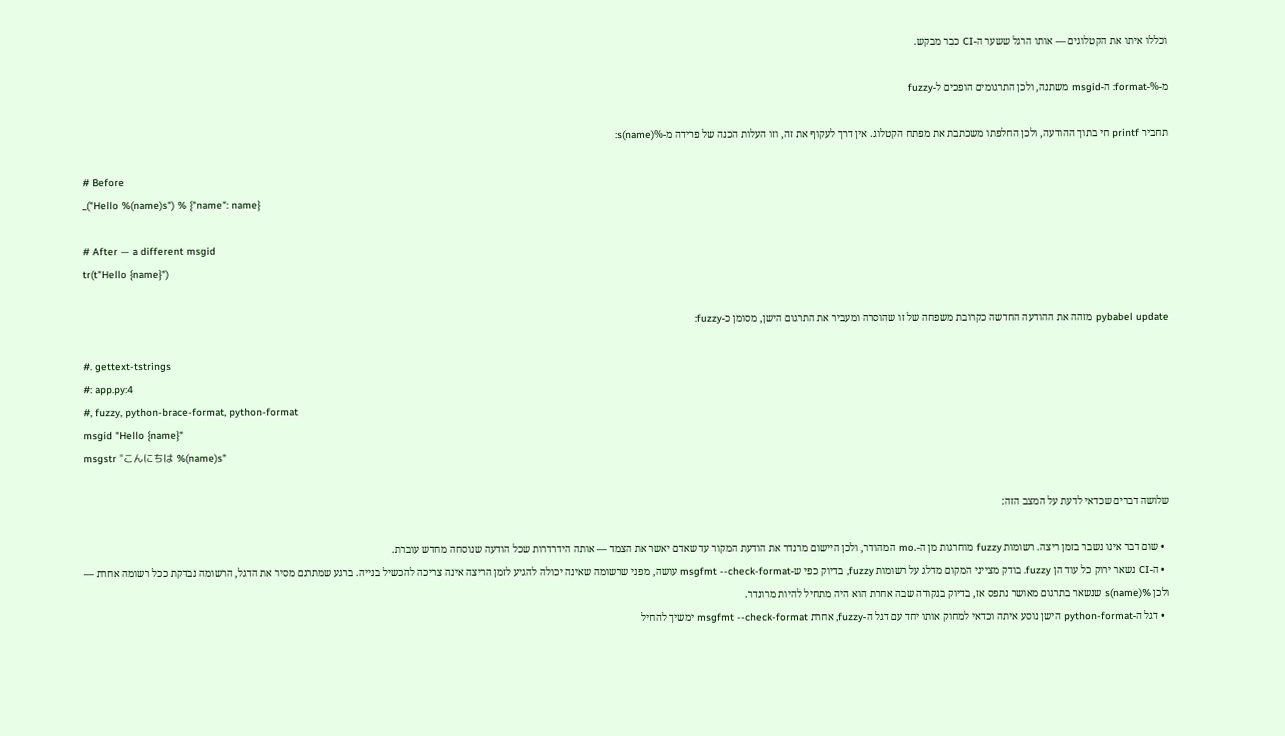וכללו איתו את הקטלוגים — אותו הרגל ששער ה-CI כבר מבקש.

מ-%-format: ה-msgid משתנה, ולכן התרגומים הופכים ל-fuzzy

תחביר printf חי בתוך ההודעה, ולכן החלפתו משכתבת את מפתח הקטלוג. אין דרך לעקוף את זה, וזו העלות הכנה של פרידה מ-%(name)s:

# Before
_("Hello %(name)s") % {"name": name}

# After — a different msgid
tr(t"Hello {name}")

pybabel update מזהה את ההודעה החדשה כקרובת משפחה של זו שהוסרה ומעביר את התרגום הישן, מסומן כ-fuzzy:

#. gettext-tstrings
#: app.py:4
#, fuzzy, python-brace-format, python-format
msgid "Hello {name}"
msgstr "こんにちは %(name)s"

שלושה דברים שכדאי לדעת על המצב הזה:

  • שום דבר אינו נשבר בזמן ריצה. רשומות fuzzy מוחרגות מן ה-.mo המהודר, ולכן היישום מרנדר את הודעת המקור עד שאדם יאשר את הצמד — אותה הידרדרות שכל הודעה שנוסחה מחדש עוברת.
  • ה-CI נשאר ירוק כל עוד הן fuzzy. בודק מצייני המקום מדלג על רשומות fuzzy, בדיוק כפי ש-msgfmt --check-format עושה, מפני שרשומה שאינה יכולה להגיע לזמן הריצה אינה צריכה להכשיל בנייה. ברגע שמתרגם מסיר את הדגל, הרשומה נבדקת ככל רשומה אחרת — ולכן %(name)s שנשאר בתרגום מאושר נתפס אז, בדיוק בנקודה שבה אחרת הוא היה מתחיל להיות מרונדר.
  • דגל ה-python-format הישן נוסע איתה וכדאי למחוק אותו יחד עם דגל ה-fuzzy, אחרת msgfmt --check-format ימשיך להחיל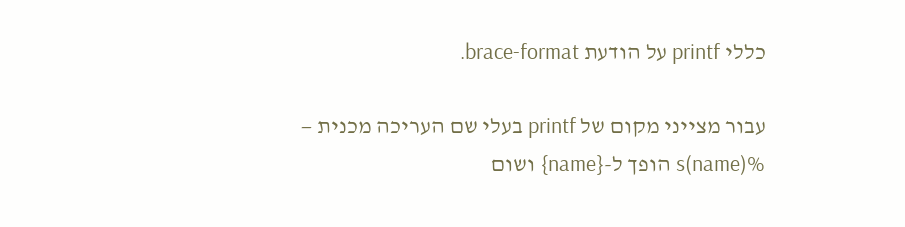כללי printf על הודעת brace-format.

עבור מצייני מקום של printf בעלי שם העריכה מכנית — %(name)s הופך ל-{name} ושום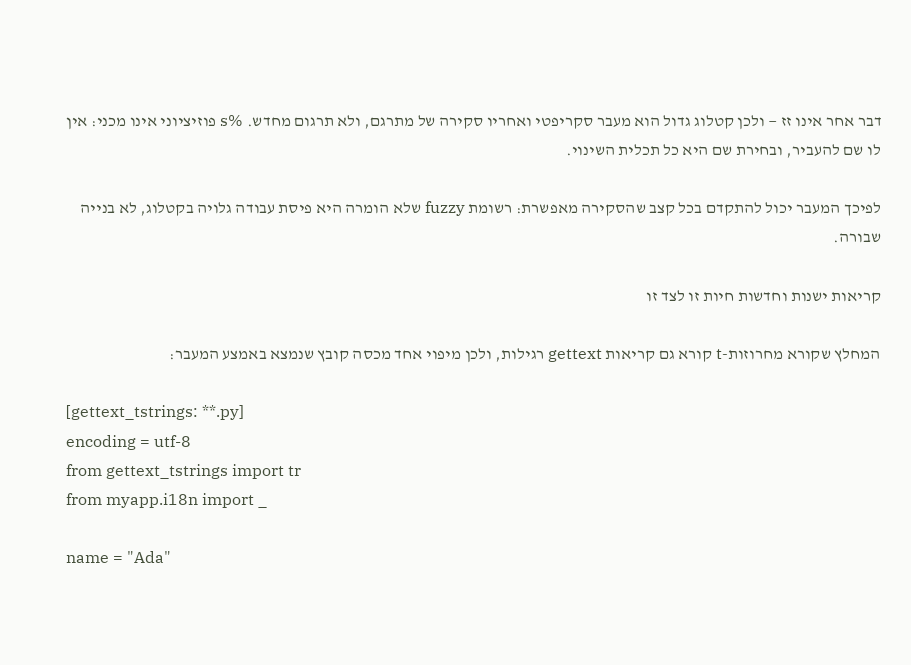דבר אחר אינו זז — ולכן קטלוג גדול הוא מעבר סקריפטי ואחריו סקירה של מתרגם, ולא תרגום מחדש. %s פוזיציוני אינו מכני: אין לו שם להעביר, ובחירת שם היא כל תכלית השינוי.

לפיכך המעבר יכול להתקדם בכל קצב שהסקירה מאפשרת: רשומת fuzzy שלא הומרה היא פיסת עבודה גלויה בקטלוג, לא בנייה שבורה.

קריאות ישנות וחדשות חיות זו לצד זו

המחלץ שקורא מחרוזות-t קורא גם קריאות gettext רגילות, ולכן מיפוי אחד מכסה קובץ שנמצא באמצע המעבר:

[gettext_tstrings: **.py]
encoding = utf-8
from gettext_tstrings import tr
from myapp.i18n import _

name = "Ada"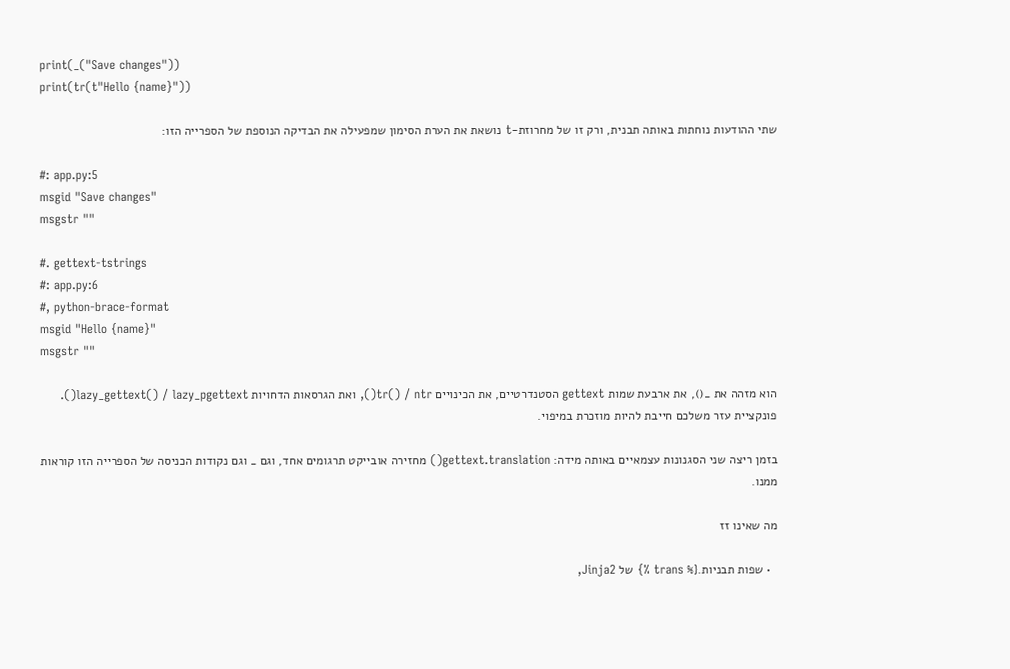print(_("Save changes"))
print(tr(t"Hello {name}"))

שתי ההודעות נוחתות באותה תבנית, ורק זו של מחרוזת-t נושאת את הערת הסימון שמפעילה את הבדיקה הנוספת של הספרייה הזו:

#: app.py:5
msgid "Save changes"
msgstr ""

#. gettext-tstrings
#: app.py:6
#, python-brace-format
msgid "Hello {name}"
msgstr ""

הוא מזהה את _(), את ארבעת שמות gettext הסטנדרטיים, את הכינויים tr() / ntr(), ואת הגרסאות הדחויות lazy_gettext() / lazy_pgettext(). פונקציית עזר משלכם חייבת להיות מוזכרת במיפוי.

בזמן ריצה שני הסגנונות עצמאיים באותה מידה: gettext.translation() מחזירה אובייקט תרגומים אחד, וגם _ וגם נקודות הכניסה של הספרייה הזו קוראות ממנו.

מה שאינו זז

  • שפות תבניות.{% trans %} של Jinja2,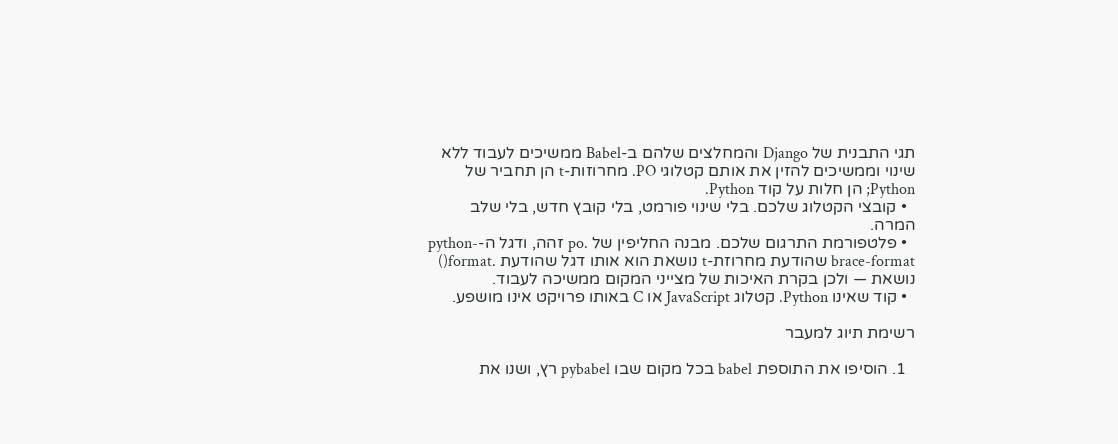תגי התבנית של Django והמחלצים שלהם ב-Babel ממשיכים לעבוד ללא שינוי וממשיכים להזין את אותם קטלוגי PO. מחרוזות-t הן תחביר של Python; הן חלות על קוד Python.
  • קובצי הקטלוג שלכם. בלי שינוי פורמט, בלי קובץ חדש, בלי שלב המרה.
  • פלטפורמת התרגום שלכם. מבנה החליפין של .po זהה, ודגל ה-python-brace-format שהודעת מחרוזת-t נושאת הוא אותו דגל שהודעת .format() נושאת — ולכן בקרת האיכות של מצייני המקום ממשיכה לעבוד.
  • קוד שאינו Python. קטלוג JavaScript או C באותו פרויקט אינו מושפע.

רשימת תיוג למעבר

  1. הוסיפו את התוספת babel בכל מקום שבו pybabel רץ, ושנו את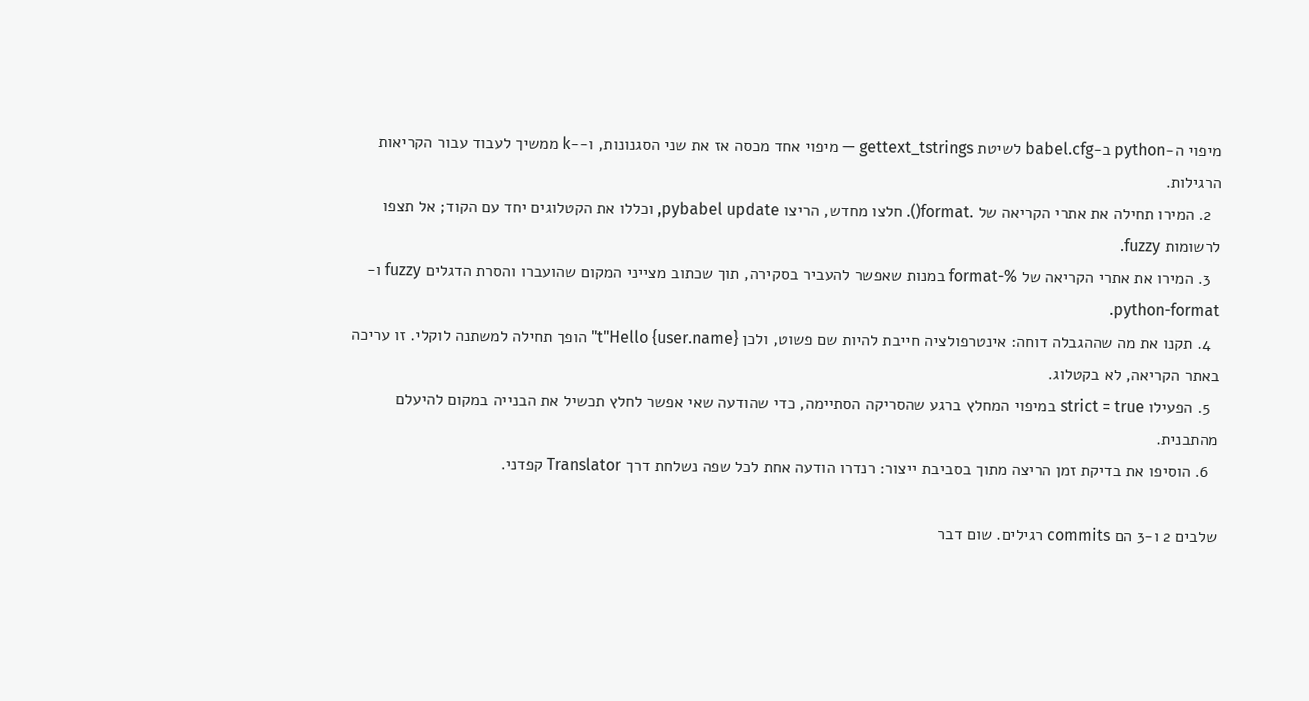מיפוי ה-python ב-babel.cfg לשיטת gettext_tstrings — מיפוי אחד מכסה אז את שני הסגנונות, ו--k ממשיך לעבוד עבור הקריאות הרגילות.
  2. המירו תחילה את אתרי הקריאה של .format(). חלצו מחדש, הריצו pybabel update, וכללו את הקטלוגים יחד עם הקוד; אל תצפו לרשומות fuzzy.
  3. המירו את אתרי הקריאה של %-format במנות שאפשר להעביר בסקירה, תוך שכתוב מצייני המקום שהועברו והסרת הדגלים fuzzy ו-python-format.
  4. תקנו את מה שההגבלה דוחה: אינטרפולציה חייבת להיות שם פשוט, ולכן t"Hello {user.name}" הופך תחילה למשתנה לוקלי. זו עריכה באתר הקריאה, לא בקטלוג.
  5. הפעילו strict = true במיפוי המחלץ ברגע שהסריקה הסתיימה, כדי שהודעה שאי אפשר לחלץ תכשיל את הבנייה במקום להיעלם מהתבנית.
  6. הוסיפו את בדיקת זמן הריצה מתוך בסביבת ייצור: רנדרו הודעה אחת לכל שפה נשלחת דרך Translator קפדני.

שלבים 2 ו-3 הם commits רגילים. שום דבר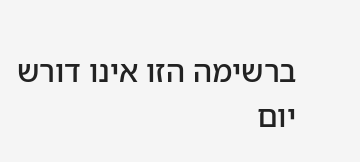ברשימה הזו אינו דורש יום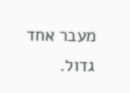מעבר אחד גדול.